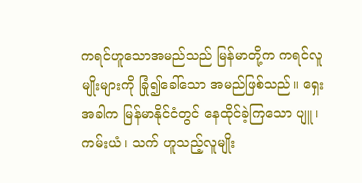ကရင်ဟူသောအမည်သည် မြန်မာတို့က ကရင်လူမျိုးများကို ခြုံ၍ခေါ်သော အမည်ဖြစ်သည်။ ရှေး အခါက မြန်မာနိုင်ငံတွင် နေထိုင်ခဲ့ကြသော ပျူ၊ ကမ်းယံ၊ သက် ဟူသည့်လူမျိုး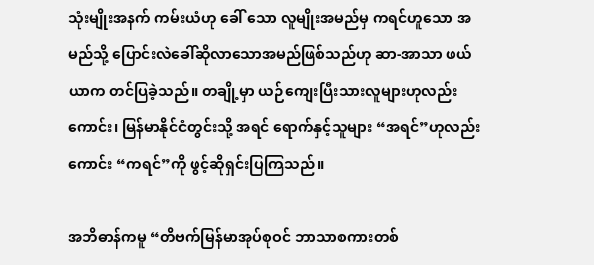သုံးမျိုးအနက် ကမ်းယံဟု ခေါ် သော လူမျိုးအမည်မှ ကရင်ဟူသော အမည်သို့ ပြောင်းလဲခေါ်ဆိုလာသောအမည်ဖြစ်သည်ဟု ဆာ-အာသာ ဖယ်ယာက တင်ပြခဲ့သည်။ တချို့မှာ ယဉ်ကျေးပြီးသားလူများဟုလည်းကောင်း၊ မြန်မာနိုင်ငံတွင်းသို့ အရင် ရောက်နှင့်သူများ “အရင်”ဟုလည်းကောင်း “ကရင်”ကို ဖွင့်ဆိုရှင်းပြကြသည်။

အဘိဓာန်ကမူ “တိဗက်မြန်မာအုပ်စုဝင် ဘာသာစကားတစ်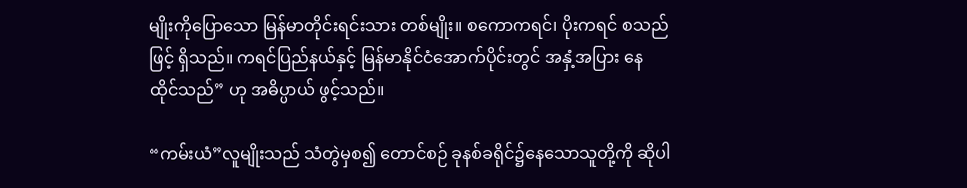မျိုးကိုပြောသော မြန်မာတိုင်းရင်းသား တစ်မျိုး။ စကောကရင်၊ ပိုးကရင် စသည်ဖြင့် ရှိသည်။ ကရင်ပြည်နယ်နှင့် မြန်မာနိုင်ငံအောက်ပိုင်းတွင် အနှံ့အပြား နေထိုင်သည်” ဟု အဓိပ္ပာယ် ဖွင့်သည်။

“ကမ်းယံ”လူမျိုးသည် သံတွဲမှစ၍ တောင်စဉ် ခုနစ်ခရိုင်၌နေသောသူတို့ကို ဆိုပါ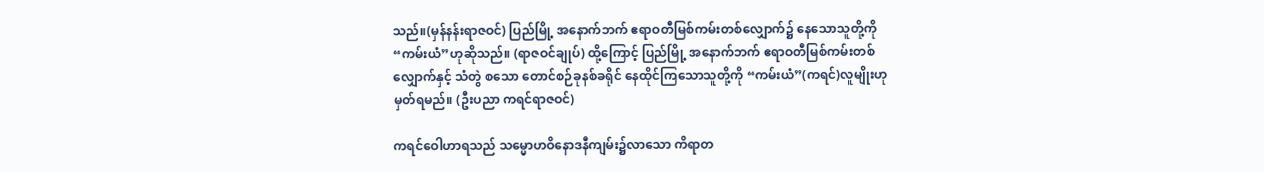သည်။(မှန်နန်းရာဇဝင်) ပြည်မြို့ အနောက်ဘက် ဧရာဝတီမြစ်ကမ်းတစ်လျှောက်၌ နေသောသူတို့ကို“ကမ်းယံ”ဟုဆိုသည်။ (ရာဇဝင်ချုပ်) ထို့ကြောင့် ပြည်မြို့ အနောက်ဘက် ဧရာဝတီမြစ်ကမ်းတစ်လျှောက်နှင့် သံတွဲ စသော တောင်စဉ်ခုနစ်ခရိုင် နေထိုင်ကြသောသူတို့ကို “ကမ်းယံ”(ကရင်)လူမျိုးဟု မှတ်ရမည်။ (ဦးပညာ ကရင်ရာဇဝင်)

ကရင်ဝေါဟာရသည် သမ္မောဟဝိနောဒနီကျမ်း၌လာသော ကိရာတ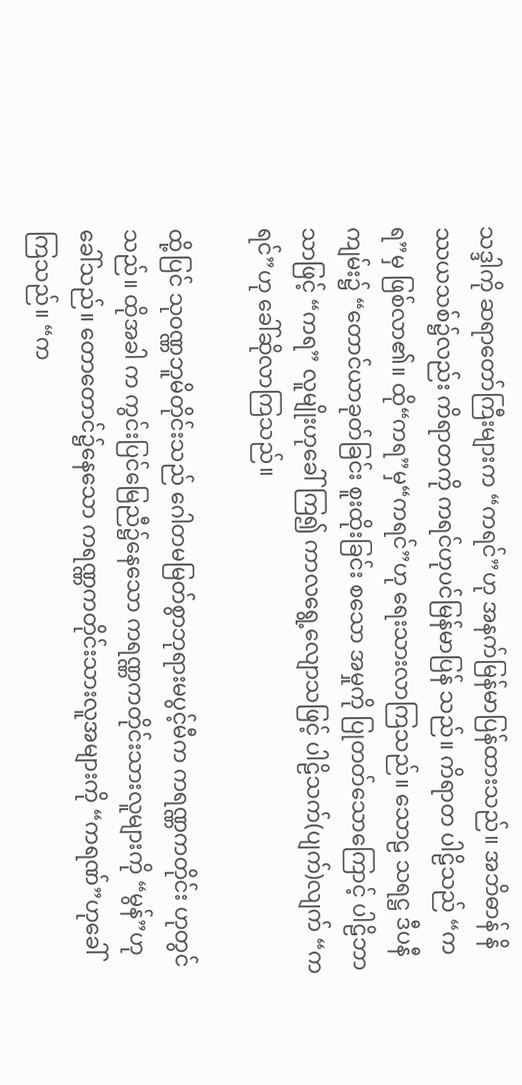သဒ္ဒါကို ဆရာတော်ကြီးများက “ကရင်”ဟု အနက်မြန်မာပြန်ထားသည်။ အဘိဓာန် နိဿယသစ်၌လည်း ကိရာတကို ကရင်ဟုပင်မြန်မာပြန် သည်။ ကိရာတ ပါဠိသည် “ကရ”မှ ဖြစ်လာ၏။ ထို“ကရ”မှ“ကရင်”ဟု ရေးသားလာကြသည်။ သောဠ သရဋ္ဌ ဒီပနီကျမ်း၌ “တောင်ယာခုတ်ခြင်း စူးထိုးခြင်း စသော အမှုကို ပြုတတ်သောကြောင့် ပါဠိဘာသာဖြင့် “ကရ” လူမျိုးဟုခေါ်ကြ၍ ကာလရွေ့လျောသဖြင့် ပါဠိသက်(ပျက်)လျက် “ကရင်”ဟု ခေါ်ဆိုလာကြသည်။

ထို့ပြင် သုဝဏ္ဏဘူမိတိုင်းသည် ဂေါတမမြတ်စွာဘုရားမပွင့်မီက ကရဏ္ဏကတိုင်း ဟုတွင်သည်။ ထိုအခါ က ကွင်းပြင်မြေညီ၌နေသော ကရဏ္ဏကတိုင်းသားလူများကို “မွန်”ဟုခေါ်သည်။ တောတောင်၌နေသော ကရဏ္ဏကတိုင်းသားလူအများကို “ကရဏ်”ဟုခေါ်ကြသည်။ “က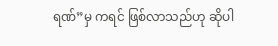ရဏ်”မှ ကရင် ဖြစ်လာသည်ဟု ဆိုပါ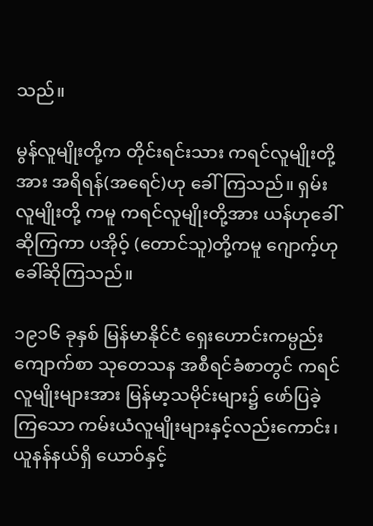သည်။

မွန်လူမျိုးတို့က တိုင်းရင်းသား ကရင်လူမျိုးတို့အား အရိရန်(အရေင်)ဟု ခေါ်ကြသည်။ ရှမ်းလူမျိုးတို့ ကမူ ကရင်လူမျိုးတို့အား ယန်ဟုခေါ်ဆိုကြကာ ပအိုဝ့် (တောင်သူ)တို့ကမူ ဂျောက့်ဟု ခေါ်ဆိုကြသည်။

၁၉၁၆ ခုနှစ် မြန်မာနိုင်ငံ ရှေးဟောင်းကမ္ပည်းကျောက်စာ သုတေသန အစီရင်ခံစာတွင် ကရင်လူမျိုးများအား မြန်မာ့သမိုင်းများ၌ ဖော်ပြခဲ့ကြသော ကမ်းယံလူမျိုးများနှင့်လည်းကောင်း၊ ယူနန်နယ်ရှိ ယောဝ်နှင့်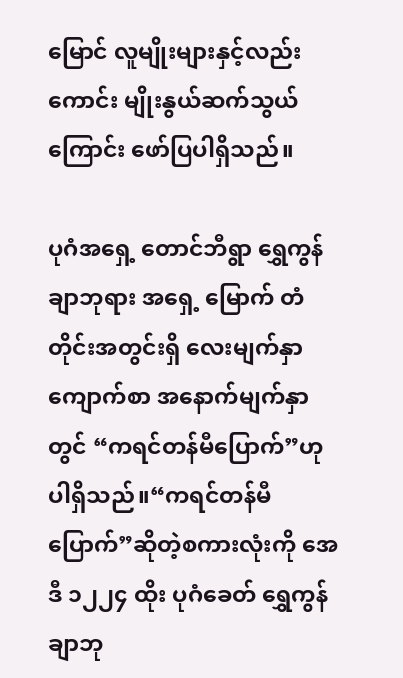မြောင် လူမျိုးများနှင့်လည်းကောင်း မျိုးနွယ်ဆက်သွယ်ကြောင်း ဖော်ပြပါရှိသည်။

ပုဂံအရှေ့ တောင်ဘီရွာ ရွှေကွန်ချာဘုရား အရှေ့ မြောက် တံတိုင်းအတွင်းရှိ လေးမျက်နှာကျောက်စာ အနောက်မျက်နှာတွင် “ကရင်တန်မီပြောက်”ဟု ပါရှိသည်။“ကရင်တန်မီပြောက်”ဆိုတဲ့စကားလုံးကို အေဒီ ၁၂၂၄ ထိုး ပုဂံခေတ် ရွှေကွန်ချာဘု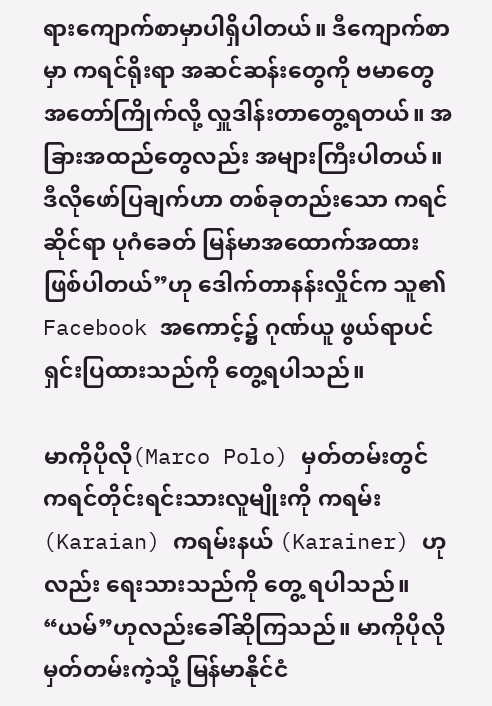ရားကျောက်စာမှာပါရှိပါတယ်။ ဒီကျောက်စာမှာ ကရင်ရိုးရာ အဆင်ဆန်းတွေကို ဗမာတွေအတော်ကြိုက်လို့ လှူဒါန်းတာတွေ့ရတယ်။ အခြားအထည်တွေလည်း အများကြီးပါတယ်။ ဒီလိုဖော်ပြချက်ဟာ တစ်ခုတည်းသော ကရင်ဆိုင်ရာ ပုဂံခေတ် မြန်မာအထောက်အထား ဖြစ်ပါတယ်”ဟု ဒေါက်တာနန်းလှိုင်က သူ၏ Facebook အကောင့်၌ ဂုဏ်ယူ ဖွယ်ရာပင် ရှင်းပြထားသည်ကို တွေ့ရပါသည်။

မာကိုပိုလို(Marco Polo) မှတ်တမ်းတွင် ကရင်တိုင်းရင်းသားလူမျိုးကို ကရမ်း(Karaian) ကရမ်းနယ် (Karainer) ဟုလည်း ရေးသားသည်ကို တွေ့ ရပါသည်။ “ယမ်”ဟုလည်းခေါ်ဆိုကြသည်။ မာကိုပိုလို မှတ်တမ်းကဲ့သို့ မြန်မာနိုင်ငံ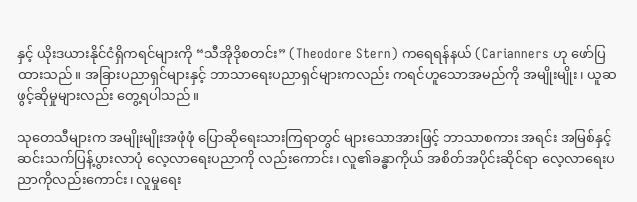နှင့် ယိုးဒယားနိုင်ငံရှိကရင်များကို “သီအိုဒိုစတင်း” (Theodore Stern) ကရေရန်နယ် (Carianners ဟု ဖော်ပြထားသည်။ အခြားပညာရှင်များနှင့် ဘာသာရေးပညာရှင်များကလည်း ကရင်ဟူသောအမည်ကို အမျိုးမျိုး၊ ယူဆဖွင့်ဆိုမှုများလည်း တွေ့ရပါသည်။

သုတေသီများက အမျိုးမျိုးအဖုံဖုံ ပြောဆိုရေးသားကြရာတွင် များသောအားဖြင့် ဘာသာစကား အရင်း အမြစ်နှင့် ဆင်းသက်ပြန့်ပွားလာပုံ လေ့လာရေးပညာကို လည်းကောင်း၊ လူ၏ခန္ဓာကိုယ် အစိတ်အပိုင်းဆိုင်ရာ လေ့လာရေးပညာကိုလည်းကောင်း၊ လူမှုရေး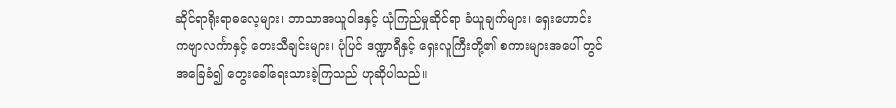ဆိုင်ရာရိုးရာဓလေ့များ၊ ဘာသာအယူဝါဒနှင့် ယုံကြည်မှုဆိုင်ရာ ခံယူချက်များ၊ ရှေးဟောင်း ကဗျာလင်္ကာနှင့် တေးသီချင်းများ၊ ပုံပြင် ဒဏ္ဍာရီနှင့် ရှေးလူကြီးတို့၏ စကားများအပေါ် တွင် အခြေခံ၍ တွေးခေါ်ရေးသားခဲ့ကြသည် ဟုဆိုပါသည်။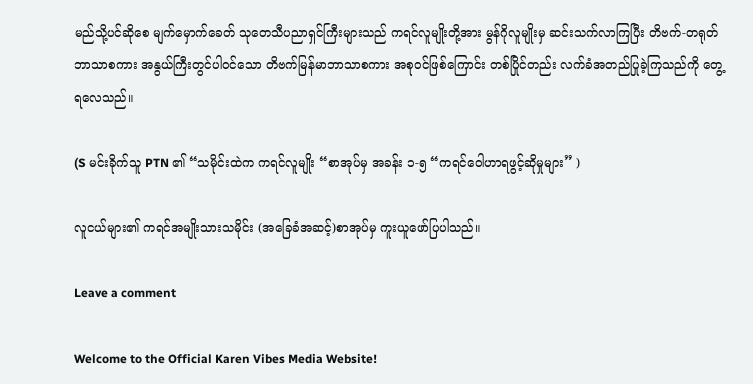မည်သို့ပင်ဆိုစေ မျက်မှောက်ခေတ် သုတေသီပညာရှင်ကြီးများသည် ကရင်လူမျိုးတို့အား မွန်ဂိုလူမျိုးမှ ဆင်းသက်လာကြပြီး တိဗက်-တရုတ်ဘာသာစကား အနွယ်ကြီးတွင်ပါဝင်သော တိဗက်မြန်မာဘာသာစကား အစုဝင်ဖြစ်ကြောင်း တစ်ပြိုင်တည်း လက်ခံအတည်ပြုခဲ့ကြသည်ကို တွေ့ရလေသည်။

(S မင်းခိုက်သူ PTN ၏ “သမိုင်းထဲက ကရင်လူမျိုး “စာအုပ်မှ အခန်း ၁-၅ “ကရင်ဝေါဟာရဖွင့်ဆိုမှုများ” )

လူငယ်များ၏ ကရင်အမျိုးသားသမိုင်း (အခြေခံအဆင့်)စာအုပ်မှ ကူးယူဖော်ပြပါသည်။

Leave a comment

Welcome to the Official Karen Vibes Media Website!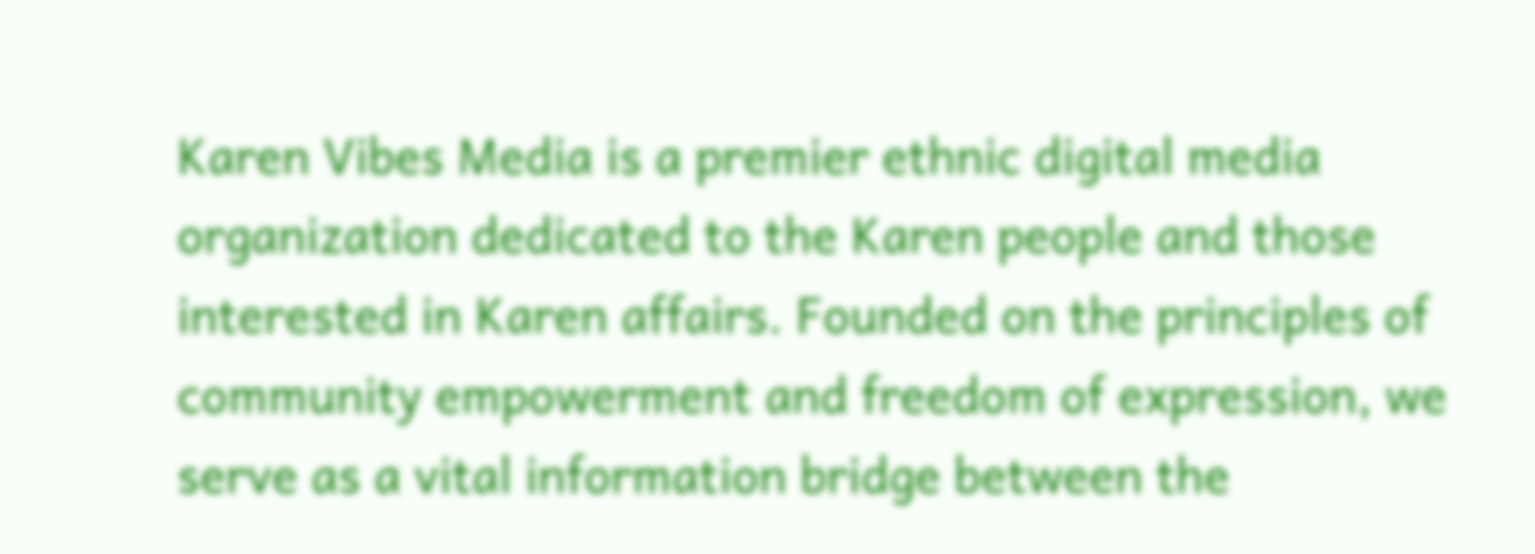Karen Vibes Media is a premier ethnic digital media organization dedicated to the Karen people and those interested in Karen affairs. Founded on the principles of community empowerment and freedom of expression, we serve as a vital information bridge between the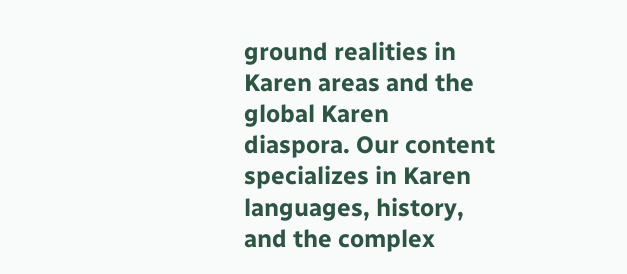ground realities in Karen areas and the global Karen diaspora. Our content specializes in Karen languages, history, and the complex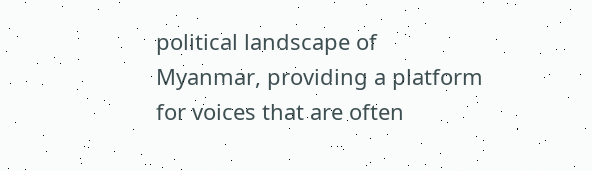political landscape of Myanmar, providing a platform for voices that are often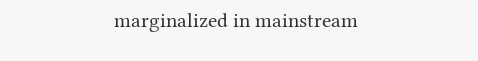marginalized in mainstream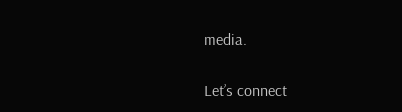media.

Let’s connect